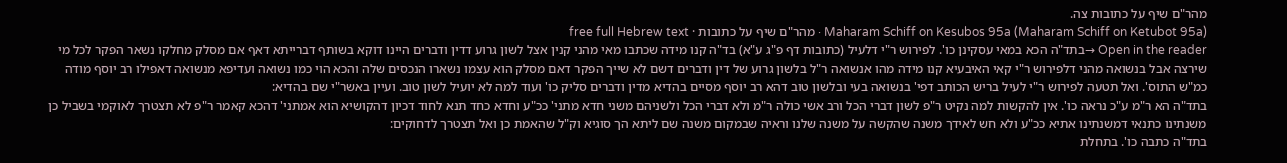מהר"ם שיף על כתובות צה.
Maharam Schiff on Kesubos 95a (Maharam Schiff on Ketubot 95a) · מהר"ם שיף על כתובות · free full Hebrew text
Open in the reader →בתד"ה הכא במאי עסקינן כו'. לפירוש ר"י דלעיל (כתובות דף פ"ג ע"א) בד"ה קנו מידה שכתבו מאי מהני קנין אצל לשון גרוע דדין ודברים היינו דוקא בשותף דברייתא דאף אם מסלק מחלקו נשאר הפקר לכל מי שירצה אבל בנשואה מהני דלפירוש ר"י קאי האיבעיא קנו מידה מהו אנשואה ר"ל בלשון גרוע של דין ודברים דשם לא שייך הפקר דאם מסלק הוא עצמו נשארו הנכסים שלה והכא הוי כמו נשואה ועדיפא מנשואה דאפילו רב יוסף מודה כמ"ש התוס'. ואל תטעה לפירוש ר"י לעיל בריש הכותב דפי' בנשואה בעי ובלשון טוב דהא רב יוסף מסיים בהדיא מדין ודברים סליק כו' ועוד למה לא יועיל לשון טוב. ועיין באשר"י שם בהדיא:
בתד"ה הא ר"מ ע"כ נראה כו'. אין להקשות למה נקיט ר"פ לשון דברי הכל ורב אשי כולה ר"מ ולא דברי הכל ולשניהם משני חדא מתני' ככ"ע וחדא כחד תנא לחוד דכיון דהקושיא הוא אמתני' דהכא קאמר ר"פ לא תצטרך לאוקמי בשביל כן משנתינו כתנאי דמשנתינו אתיא ככ"ע ולא חש לאידך משנה שהקשה על משנה שלנו וראיה שבמקום משנה שם ליתא הך סוגיא וק"ל שהאמת כן ואל תצטרך לדחוקים:
בתד"ה כתבה כו'. בתחלת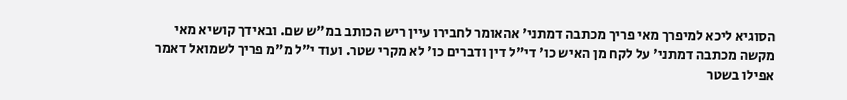הסוגיא ליכא למיפרך מאי פריך מכתבה דמתני' אהאומר לחבירו עיין ריש הכותב במ"ש שם. ובאידך קושיא מאי מקשה מכתבה דמתני' על לקח מן האיש כו' די"ל דין ודברים כו' לא מקרי שטר. ועוד י"ל מ"מ פריך לשמואל דאמר אפילו בשטר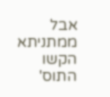אבל ממתניתא הקשו התוס'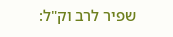שפיר לרב וק"ל: